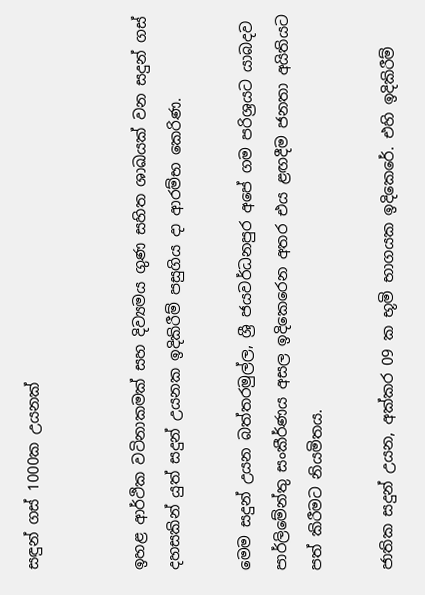සඳුන් ගස් 1000ක උයනක්


ඉහළ ආර්ථික වටිනාකමක් සහ දිව්‍යමය ගුණ සහිත ශාඛයක් වන සදුන් ගස් දහසකින් යුත් සදුන් උයනක ඉදිකිරීම් පසුගිය දා ආරම්භ කෙරිණ.

මෙම සදුන් උයන බත්තරමුල්ල, ශ්‍රී ජයවර්ධනපුර අපේ ගම පරිශ්‍රයට යාබදව පාර්ලිමේන්තු සංකීර්ණය අසල ඉදිකෙරෙන අතර එය ළඟදීම ජනතා අයිතියට පත් කිරීමට නියමිතය.

ජාතික සදුන් උයන, අක්කර 09 ක භූමි භාගයක ඉදිකෙරේ. එහි ඉදිකිරීම්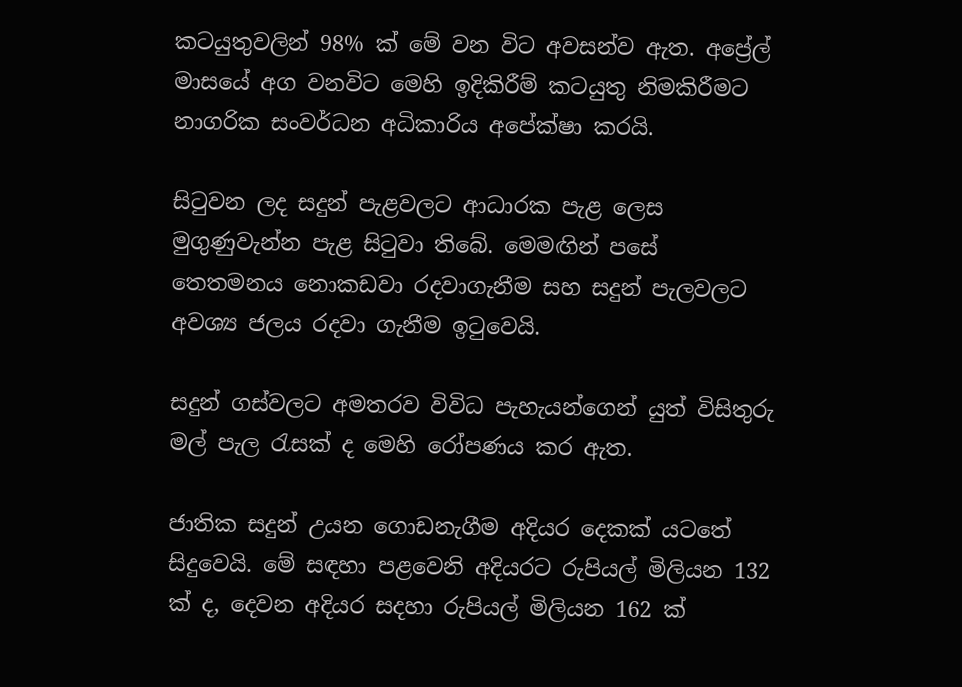කටයුතුවලින් 98% ක් මේ වන විට අවසන්ව ඇත. අප්‍රේල් මාසයේ අග වනවිට මෙහි ඉදිකිරීම් කටයුතු නිමකිරීමට නාගරික සංවර්ධන අධිකාරිය අපේක්ෂා කරයි.

සිටුවන ලද සදුන් පැළවලට ආධාරක පැළ ලෙස මුගුණුවැන්න පැළ සිටුවා තිබේ. මෙමඟින් පසේ තෙතමනය නොකඩවා රදවාගැනීම සහ සදුන් පැලවලට අවශ්‍ය ජලය රදවා ගැනීම ඉටුවෙයි.

සදුන් ගස්වලට අමතරව විවිධ පැහැයන්ගෙන් යුත් විසිතුරු මල් පැල රැසක් ද මෙහි රෝපණය කර ඇත.

ජාතික සදුන් උයන ගොඩනැගීම අදියර දෙකක් යටතේ සිදුවෙයි. මේ සඳහා පළවෙනි අදියරට රුපියල් මිලියන 132 ක් ද, දෙවන අදියර සදහා රුපියල් මිලියන 162 ක්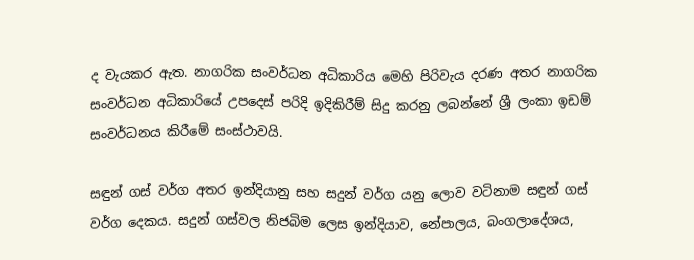ද වැයකර ඇත. නාගරික සංවර්ධන අධිකාරිය මෙහි පිරිවැය දරණ අතර නාගරික සංවර්ධන අධිකාරියේ උපදෙස් පරිදි ඉදිකිරීම් සිදු කරනු ලබන්නේ ශ්‍රී ලංකා ඉඩම් සංවර්ධනය කිරීමේ සංස්ථාවයි.

සඳුන් ගස් වර්ග අතර ඉන්දියානු සහ සදුන් වර්ග යනු ලොව වටිනාම සඳුන් ගස් වර්ග දෙකය. සදුන් ගස්වල නිජබිම ලෙස ඉන්දියාව, නේපාලය, බංගලාදේශය,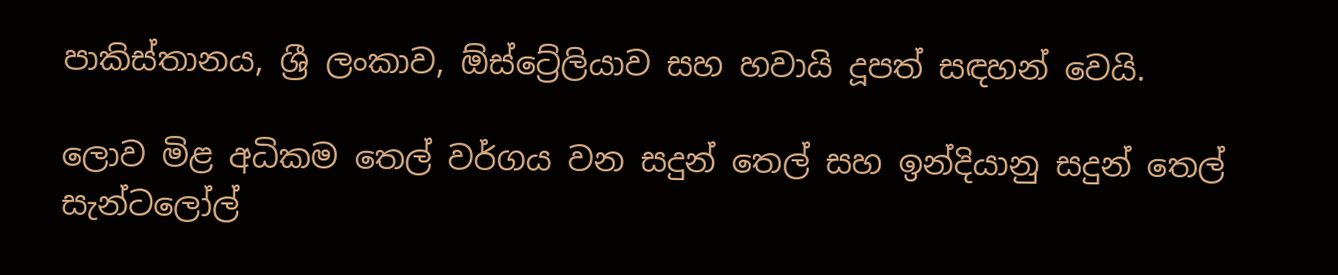පාකිස්තානය, ශ්‍රී ලංකාව, ඕස්ට්‍රේලියාව සහ හවායි දූපත් සඳහන් වෙයි.

ලොව මිළ අධිකම තෙල් වර්ගය වන සදුන් තෙල් සහ ඉන්දියානු සදුන් තෙල් සැන්ටලෝල්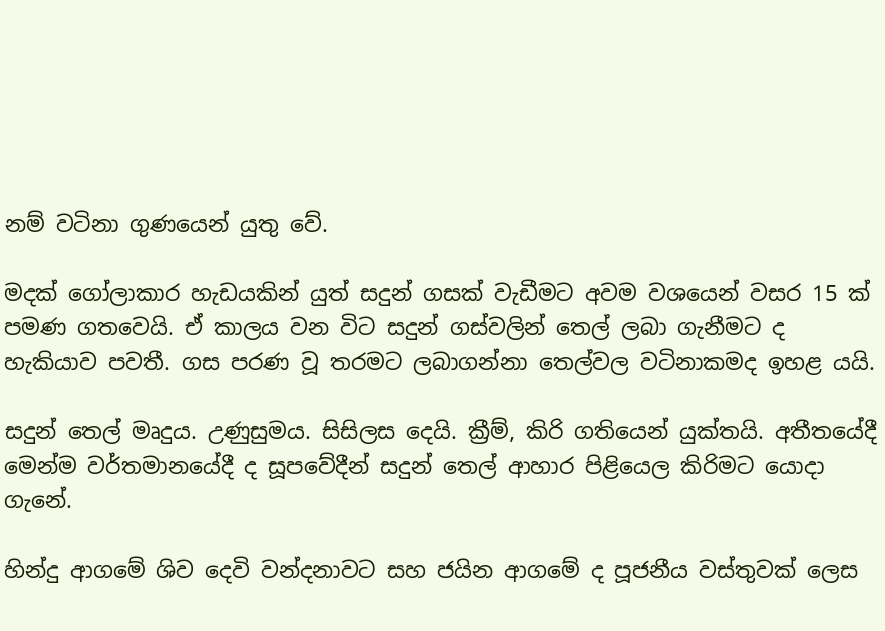නම් වටිනා ගුණයෙන් යුතු වේ.

මදක් ගෝලාකාර හැඩයකින් යුත් සදුන් ගසක් වැඩීමට අවම වශයෙන් වසර 15 ක් පමණ ගතවෙයි. ඒ කාලය වන විට සදුන් ගස්වලින් තෙල් ලබා ගැනීමට ද හැකියාව පවතී. ගස පරණ වූ තරමට ලබාගන්නා තෙල්වල වටිනාකමද ඉහළ යයි.

සදුන් තෙල් මෘදුය. උණුසුමය. සිසිලස දෙයි. ක්‍රීම්, කිරි ගතියෙන් යුක්තයි. අතීතයේදී මෙන්ම වර්තමානයේදී ද සූපවේදීන් සදුන් තෙල් ආහාර පිළියෙල කිරිමට යොදා ගැනේ.

හින්දු ආගමේ ශිව දෙවි වන්දනාවට සහ ජයින ආගමේ ද පූජනීය වස්තුවක් ලෙස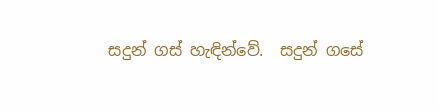සදුන් ගස් හැඳින්වේ.  සදුන් ගසේ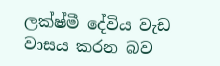ලක්ෂ්මී දේවිය වැඩ වාසය කරන බව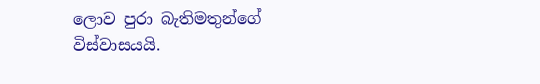ලොව පුරා බැතිමතුන්ගේ විස්වාසයයි.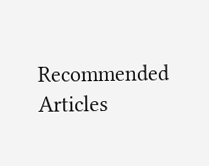Recommended Articles